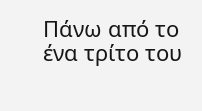Πάνω από το ένα τρίτο του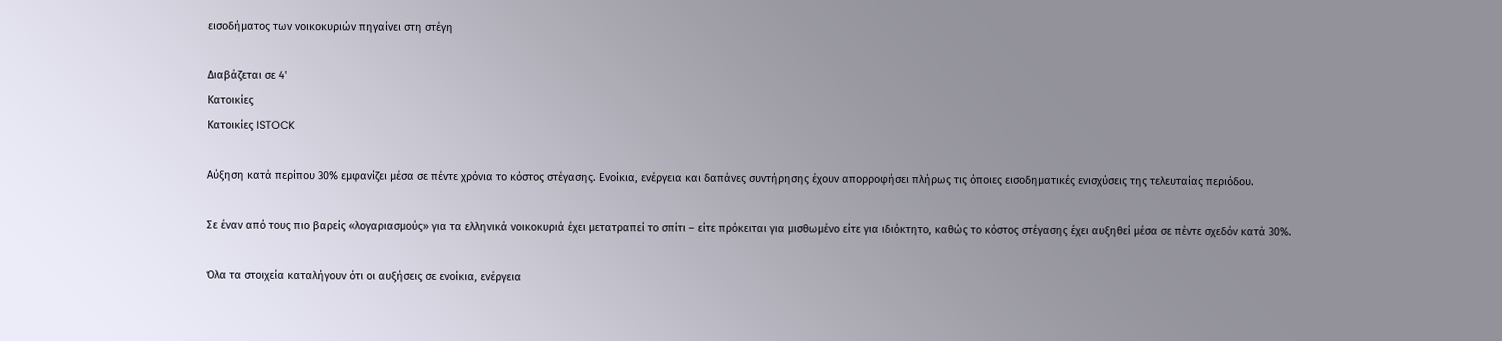εισοδήματος των νοικοκυριών πηγαίνει στη στέγη

Διαβάζεται σε 4'
Κατοικίες
Κατοικίες ISTOCK

Αύξηση κατά περίπου 30% εμφανίζει μέσα σε πέντε χρόνια το κόστος στέγασης. Ενοίκια, ενέργεια και δαπάνες συντήρησης έχουν απορροφήσει πλήρως τις όποιες εισοδηματικές ενισχύσεις της τελευταίας περιόδου.

Σε έναν από τους πιο βαρείς «λογαριασμούς» για τα ελληνικά νοικοκυριά έχει μετατραπεί το σπίτι – είτε πρόκειται για μισθωμένο είτε για ιδιόκτητο, καθώς το κόστος στέγασης έχει αυξηθεί μέσα σε πέντε σχεδόν κατά 30%.

Όλα τα στοιχεία καταλήγουν ότι οι αυξήσεις σε ενοίκια, ενέργεια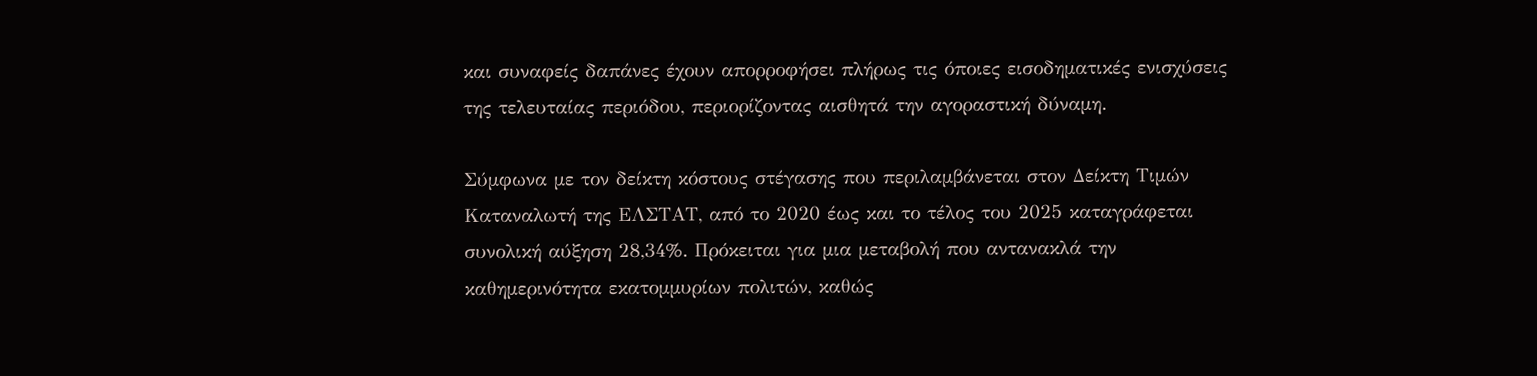και συναφείς δαπάνες έχουν απορροφήσει πλήρως τις όποιες εισοδηματικές ενισχύσεις της τελευταίας περιόδου, περιορίζοντας αισθητά την αγοραστική δύναμη.

Σύμφωνα με τον δείκτη κόστους στέγασης που περιλαμβάνεται στον Δείκτη Τιμών Καταναλωτή της ΕΛΣΤΑΤ, από το 2020 έως και το τέλος του 2025 καταγράφεται συνολική αύξηση 28,34%. Πρόκειται για μια μεταβολή που αντανακλά την καθημερινότητα εκατομμυρίων πολιτών, καθώς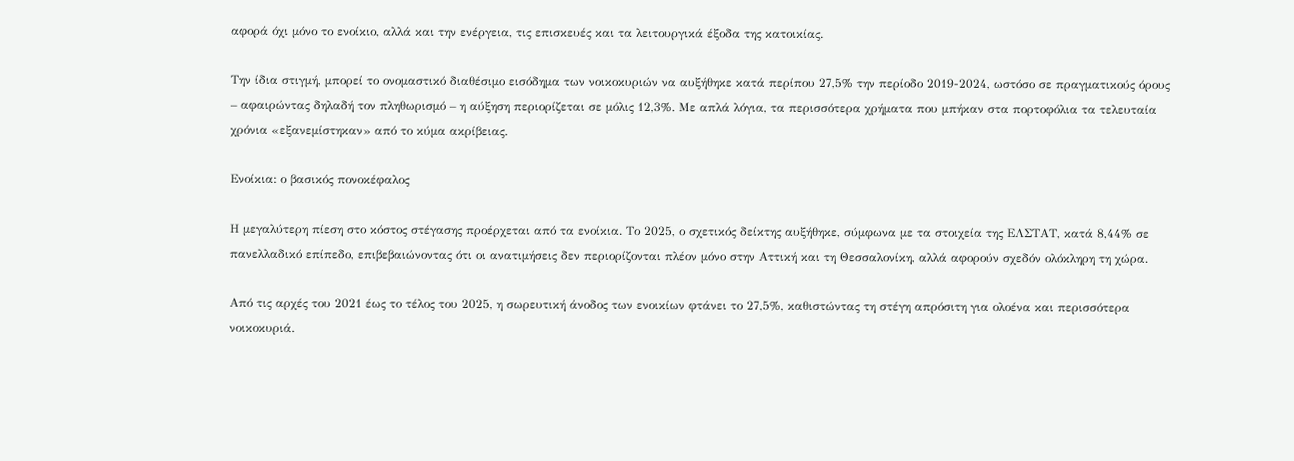αφορά όχι μόνο το ενοίκιο, αλλά και την ενέργεια, τις επισκευές και τα λειτουργικά έξοδα της κατοικίας.

Την ίδια στιγμή, μπορεί το ονομαστικό διαθέσιμο εισόδημα των νοικοκυριών να αυξήθηκε κατά περίπου 27,5% την περίοδο 2019-2024, ωστόσο σε πραγματικούς όρους – αφαιρώντας δηλαδή τον πληθωρισμό – η αύξηση περιορίζεται σε μόλις 12,3%. Με απλά λόγια, τα περισσότερα χρήματα που μπήκαν στα πορτοφόλια τα τελευταία χρόνια «εξανεμίστηκαν» από το κύμα ακρίβειας.

Ενοίκια: ο βασικός πονοκέφαλος

Η μεγαλύτερη πίεση στο κόστος στέγασης προέρχεται από τα ενοίκια. Το 2025, ο σχετικός δείκτης αυξήθηκε, σύμφωνα με τα στοιχεία της ΕΛΣΤΑΤ, κατά 8,44% σε πανελλαδικό επίπεδο, επιβεβαιώνοντας ότι οι ανατιμήσεις δεν περιορίζονται πλέον μόνο στην Αττική και τη Θεσσαλονίκη, αλλά αφορούν σχεδόν ολόκληρη τη χώρα.

Από τις αρχές του 2021 έως το τέλος του 2025, η σωρευτική άνοδος των ενοικίων φτάνει το 27,5%, καθιστώντας τη στέγη απρόσιτη για ολοένα και περισσότερα νοικοκυριά.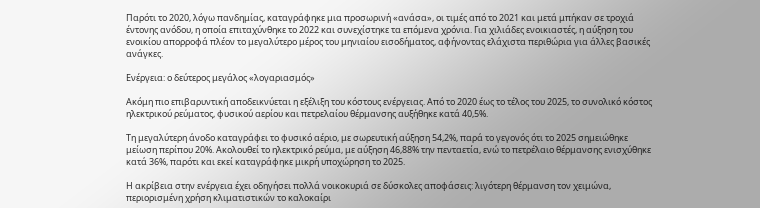Παρότι το 2020, λόγω πανδημίας, καταγράφηκε μια προσωρινή «ανάσα», οι τιμές από το 2021 και μετά μπήκαν σε τροχιά έντονης ανόδου, η οποία επιταχύνθηκε το 2022 και συνεχίστηκε τα επόμενα χρόνια. Για χιλιάδες ενοικιαστές, η αύξηση του ενοικίου απορροφά πλέον το μεγαλύτερο μέρος του μηνιαίου εισοδήματος, αφήνοντας ελάχιστα περιθώρια για άλλες βασικές ανάγκες.

Ενέργεια: ο δεύτερος μεγάλος «λογαριασμός»

Ακόμη πιο επιβαρυντική αποδεικνύεται η εξέλιξη του κόστους ενέργειας. Από το 2020 έως το τέλος του 2025, το συνολικό κόστος ηλεκτρικού ρεύματος, φυσικού αερίου και πετρελαίου θέρμανσης αυξήθηκε κατά 40,5%.

Τη μεγαλύτερη άνοδο καταγράφει το φυσικό αέριο, με σωρευτική αύξηση 54,2%, παρά το γεγονός ότι το 2025 σημειώθηκε μείωση περίπου 20%. Ακολουθεί το ηλεκτρικό ρεύμα, με αύξηση 46,88% την πενταετία, ενώ το πετρέλαιο θέρμανσης ενισχύθηκε κατά 36%, παρότι και εκεί καταγράφηκε μικρή υποχώρηση το 2025.

Η ακρίβεια στην ενέργεια έχει οδηγήσει πολλά νοικοκυριά σε δύσκολες αποφάσεις: λιγότερη θέρμανση τον χειμώνα, περιορισμένη χρήση κλιματιστικών το καλοκαίρι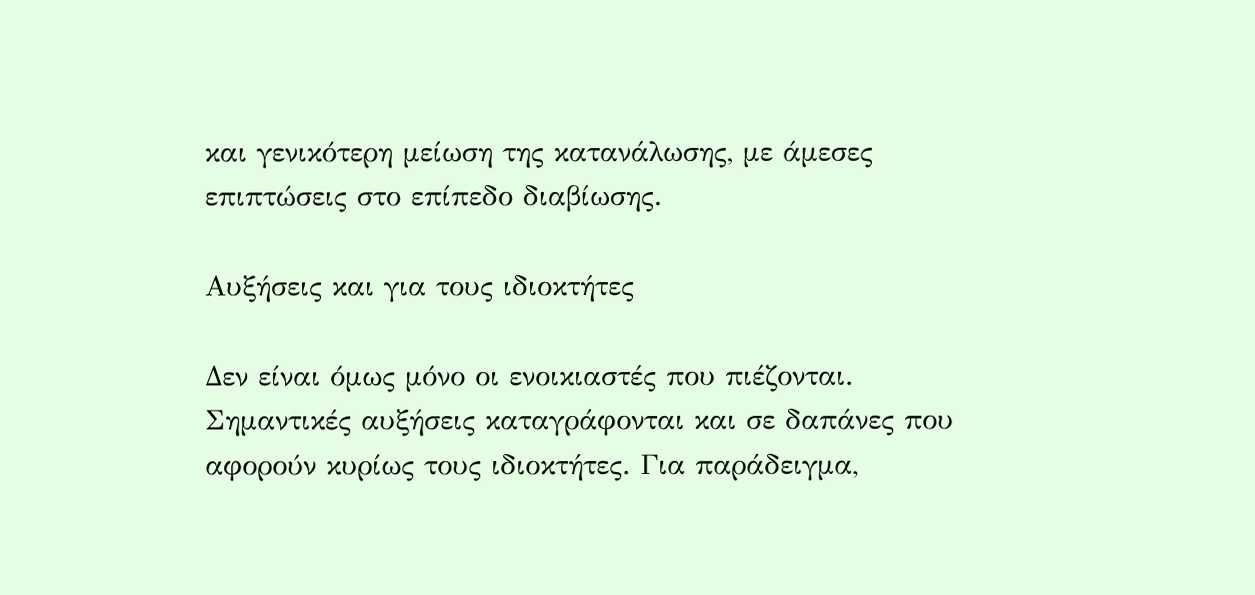και γενικότερη μείωση της κατανάλωσης, με άμεσες επιπτώσεις στο επίπεδο διαβίωσης.

Αυξήσεις και για τους ιδιοκτήτες

Δεν είναι όμως μόνο οι ενοικιαστές που πιέζονται. Σημαντικές αυξήσεις καταγράφονται και σε δαπάνες που αφορούν κυρίως τους ιδιοκτήτες. Για παράδειγμα,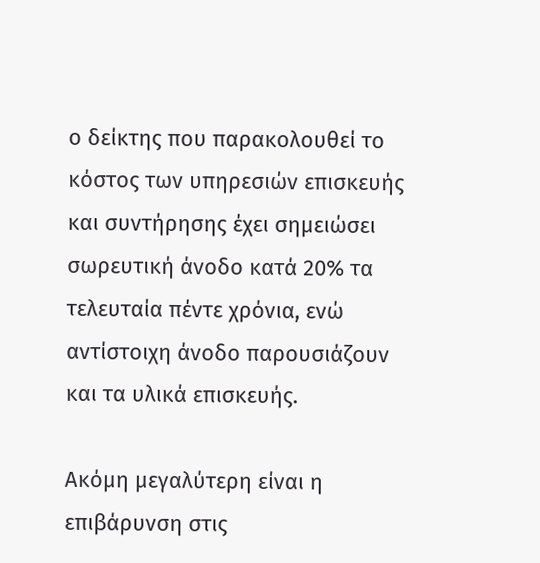ο δείκτης που παρακολουθεί το κόστος των υπηρεσιών επισκευής και συντήρησης έχει σημειώσει σωρευτική άνοδο κατά 20% τα τελευταία πέντε χρόνια, ενώ αντίστοιχη άνοδο παρουσιάζουν και τα υλικά επισκευής.

Ακόμη μεγαλύτερη είναι η επιβάρυνση στις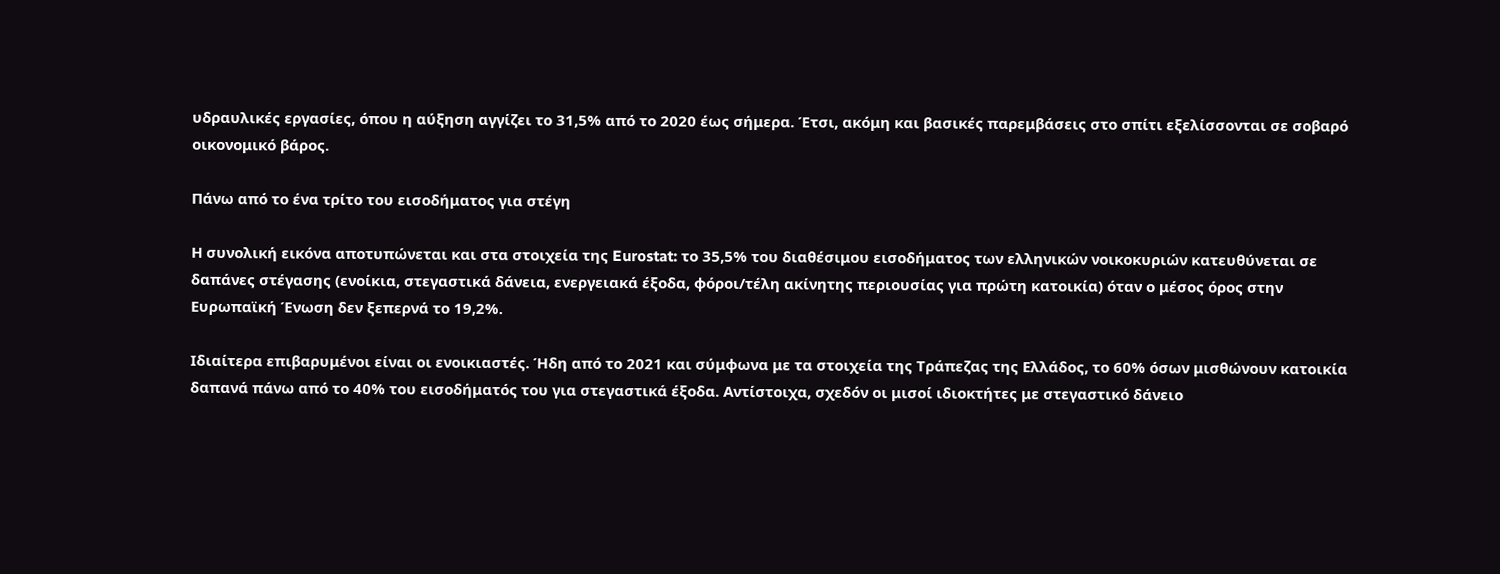υδραυλικές εργασίες, όπου η αύξηση αγγίζει το 31,5% από το 2020 έως σήμερα. Έτσι, ακόμη και βασικές παρεμβάσεις στο σπίτι εξελίσσονται σε σοβαρό οικονομικό βάρος.

Πάνω από το ένα τρίτο του εισοδήματος για στέγη

Η συνολική εικόνα αποτυπώνεται και στα στοιχεία της Eurostat: το 35,5% του διαθέσιμου εισοδήματος των ελληνικών νοικοκυριών κατευθύνεται σε δαπάνες στέγασης (ενοίκια, στεγαστικά δάνεια, ενεργειακά έξοδα, φόροι/τέλη ακίνητης περιουσίας για πρώτη κατοικία) όταν ο μέσος όρος στην Ευρωπαϊκή Ένωση δεν ξεπερνά το 19,2%.

Ιδιαίτερα επιβαρυμένοι είναι οι ενοικιαστές. Ήδη από το 2021 και σύμφωνα με τα στοιχεία της Τράπεζας της Ελλάδος, το 60% όσων μισθώνουν κατοικία δαπανά πάνω από το 40% του εισοδήματός του για στεγαστικά έξοδα. Αντίστοιχα, σχεδόν οι μισοί ιδιοκτήτες με στεγαστικό δάνειο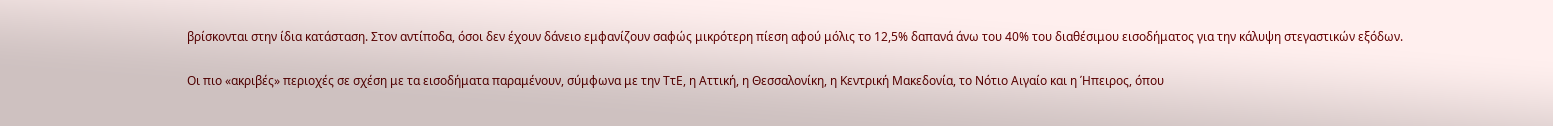βρίσκονται στην ίδια κατάσταση. Στον αντίποδα, όσοι δεν έχουν δάνειο εμφανίζουν σαφώς μικρότερη πίεση αφού μόλις το 12,5% δαπανά άνω του 40% του διαθέσιμου εισοδήματος για την κάλυψη στεγαστικών εξόδων.

Οι πιο «ακριβές» περιοχές σε σχέση με τα εισοδήματα παραμένουν, σύμφωνα με την ΤτΕ, η Αττική, η Θεσσαλονίκη, η Κεντρική Μακεδονία, το Νότιο Αιγαίο και η Ήπειρος, όπου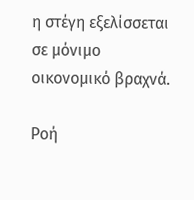η στέγη εξελίσσεται σε μόνιμο οικονομικό βραχνά.

Ροή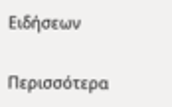Ειδήσεων

Περισσότερα